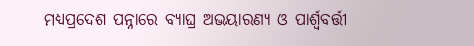ମଧ୍ୟପ୍ରଦେଶ ପନ୍ନାରେ ବ୍ୟାଘ୍ର ଅଭୟାରଣ୍ୟ ଓ ପାର୍ଶ୍ୱବର୍ତ୍ତୀ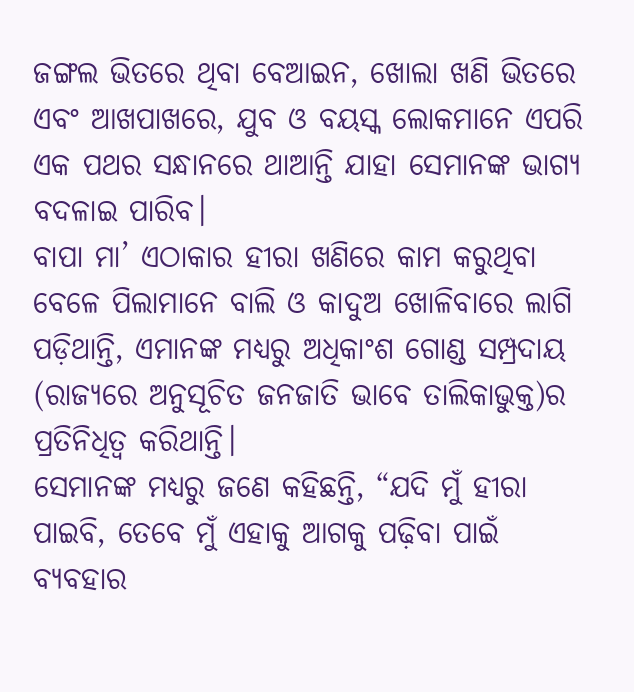ଜଙ୍ଗଲ ଭିତରେ ଥିବା ବେଆଇନ, ଖୋଲା ଖଣି ଭିତରେ ଏବଂ ଆଖପାଖରେ, ଯୁବ ଓ ବୟସ୍କ ଲୋକମାନେ ଏପରି ଏକ ପଥର ସନ୍ଧାନରେ ଥାଆନ୍ତି ଯାହା ସେମାନଙ୍କ ଭାଗ୍ୟ ବଦଳାଇ ପାରିବ।
ବାପା ମା’ ଏଠାକାର ହୀରା ଖଣିରେ କାମ କରୁଥିବା ବେଳେ ପିଲାମାନେ ବାଲି ଓ କାଦୁଅ ଖୋଳିବାରେ ଲାଗି ପଡ଼ିଥାନ୍ତି, ଏମାନଙ୍କ ମଧ୍ୟରୁ ଅଧିକାଂଶ ଗୋଣ୍ଡ ସମ୍ପ୍ରଦାୟ (ରାଜ୍ୟରେ ଅନୁସୂଚିତ ଜନଜାତି ଭାବେ ତାଲିକାଭୁକ୍ତ)ର ପ୍ରତିନିଧିତ୍ୱ କରିଥାନ୍ତି।
ସେମାନଙ୍କ ମଧ୍ୟରୁ ଜଣେ କହିଛନ୍ତି, “ଯଦି ମୁଁ ହୀରା ପାଇବି, ତେବେ ମୁଁ ଏହାକୁ ଆଗକୁ ପଢ଼ିବା ପାଇଁ ବ୍ୟବହାର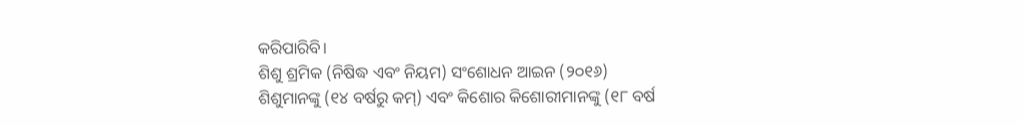କରିପାରିବି।
ଶିଶୁ ଶ୍ରମିକ (ନିଷିଦ୍ଧ ଏବଂ ନିୟମ) ସଂଶୋଧନ ଆଇନ (୨୦୧୬) ଶିଶୁମାନଙ୍କୁ (୧୪ ବର୍ଷରୁ କମ୍) ଏବଂ କିଶୋର କିଶୋରୀମାନଙ୍କୁ (୧୮ ବର୍ଷ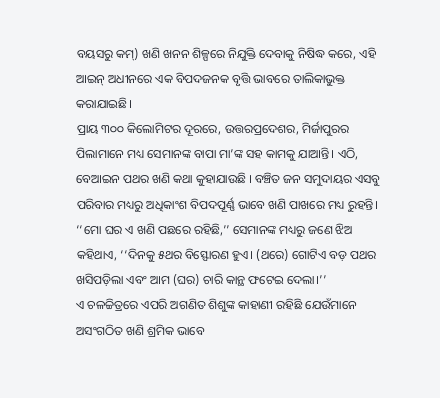ବୟସରୁ କମ୍) ଖଣି ଖନନ ଶିଳ୍ପରେ ନିଯୁକ୍ତି ଦେବାକୁ ନିଷିଦ୍ଧ କରେ, ଏହି ଆଇନ୍ ଅଧୀନରେ ଏକ ବିପଦଜନକ ବୃତ୍ତି ଭାବରେ ତାଲିକାଭୁକ୍ତ କରାଯାଇଛି।
ପ୍ରାୟ ୩୦୦ କିଲୋମିଟର ଦୂରରେ, ଉତ୍ତରପ୍ରଦେଶର, ମିର୍ଜାପୁରର ପିଲାମାନେ ମଧ୍ୟ ସେମାନଙ୍କ ବାପା ମା’ଙ୍କ ସହ କାମକୁ ଯାଆନ୍ତି। ଏଠି, ବେଆଇନ ପଥର ଖଣି କଥା କୁହାଯାଉଛି । ବଞ୍ଚିତ ଜନ ସମୁଦାୟର ଏସବୁ ପରିବାର ମଧ୍ୟରୁ ଅଧିକାଂଶ ବିପଦପୂର୍ଣ୍ଣ ଭାବେ ଖଣି ପାଖରେ ମଧ୍ୟ ରୁହନ୍ତି।
‘‘ମୋ ଘର ଏ ଖଣି ପଛରେ ରହିଛି,’’ ସେମାନଙ୍କ ମଧ୍ୟରୁ ଜଣେ ଝିଅ କହିଥାଏ, ‘‘ଦିନକୁ ୫ଥର ବିସ୍ଫୋରଣ ହୁଏ। (ଥରେ) ଗୋଟିଏ ବଡ଼ ପଥର ଖସିପଡ଼ିଲା ଏବଂ ଆମ (ଘର) ଚାରି କାନ୍ଥ ଫଟେଇ ଦେଲା।’’
ଏ ଚଳଚ୍ଚିତ୍ରରେ ଏପରି ଅଗଣିତ ଶିଶୁଙ୍କ କାହାଣୀ ରହିଛି ଯେଉଁମାନେ ଅସଂଗଠିତ ଖଣି ଶ୍ରମିକ ଭାବେ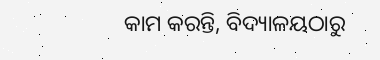କାମ କରନ୍ତି, ବିଦ୍ୟାଳୟଠାରୁ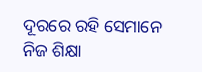ଦୂରରେ ରହି ସେମାନେ ନିଜ ଶିକ୍ଷା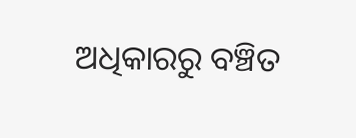ଅଧିକାରରୁ ବଞ୍ଚିତ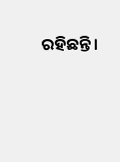ରହିଛନ୍ତି।